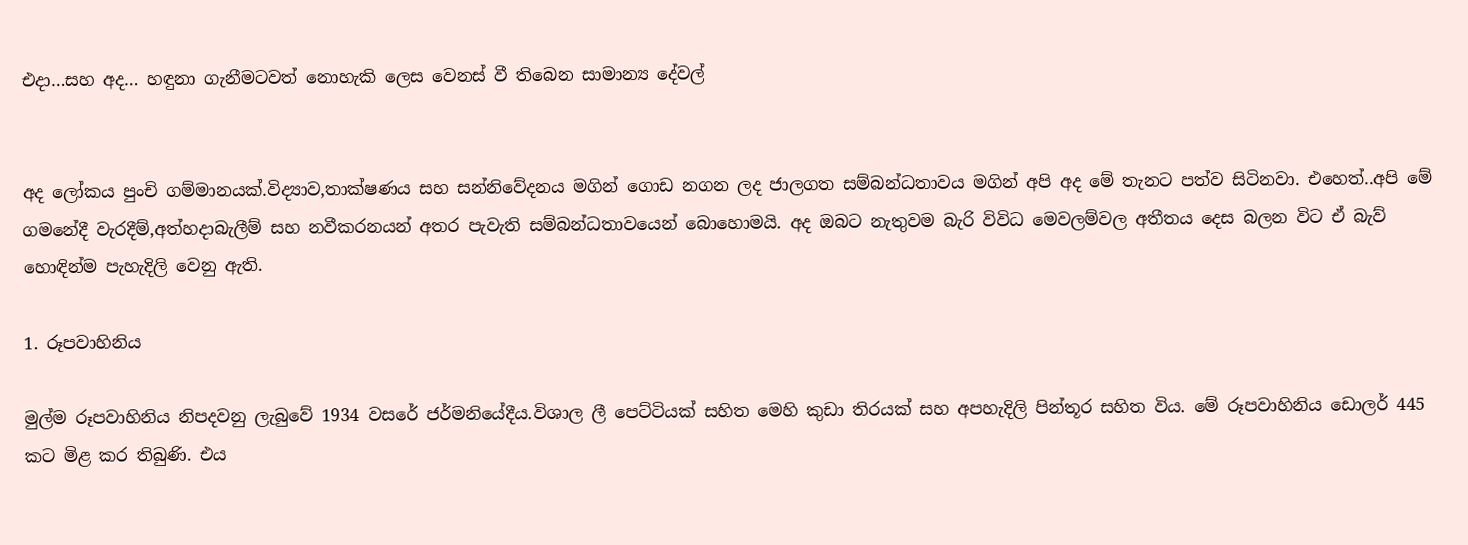එදා…සහ අද… හඳුනා ගැනීමටවත් නොහැකි ලෙස වෙනස් වී තිබෙන සාමාන්‍ය දේවල්


අද ලෝකය පුංචි ගම්මානයක්.විද්‍යාව,තාක්ෂණය සහ සන්නිවේදනය මගින් ගොඩ නගන ලද ජාලගත සම්බන්ධතාවය මගින් අපි අද මේ තැනට පත්ව සිටිනවා. එහෙත්..අපි මේ ගමනේදී වැරදීම්,අත්හදාබැලීම් සහ නවීකරනයන් අතර පැවැති සම්බන්ධතාවයෙන් බොහොමයි. අද ඔබට නැතුවම බැරි විවිධ මෙවලම්වල අතීතය දෙස බලන විට ඒ බැව් හොඳින්ම පැහැදිලි වෙනු ඇති.

1. රූපවාහිනිය

මුල්ම රූපවාහිනිය නිපදවනු ලැබුවේ 1934 වසරේ ජර්මනියේදීය.විශාල ලී පෙට්ටියක් සහිත මෙහි කුඩා තිරයක් සහ අපහැදිලි පින්තූර සහිත විය. මේ රූපවාහිනිය ඩොලර් 445 කට මිළ කර තිබුණි. එය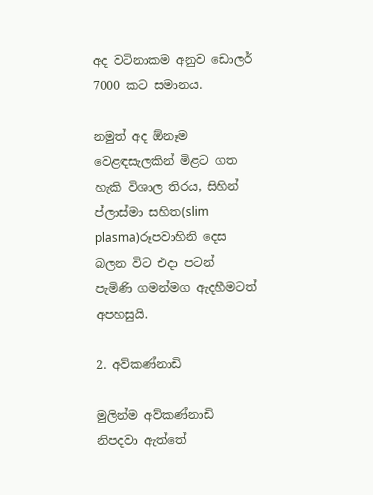අද වටිනාකම අනුව ඩොලර් 7000 කට සමානය.

නමුත් අද ඕනෑම වෙළඳසැලකින් මිළට ගත හැකි විශාල තිරය, සිහින් ප්ලාස්මා සහිත(slim plasma)රූපවාහිනි දෙස බලන විට එදා පටන් පැමිණි ගමන්මග ඇදහීමටත් අපහසුයි.

2. අව්කණ්නාඩි

මුලින්ම අව්කණ්නාඩි නිපදවා ඇත්තේ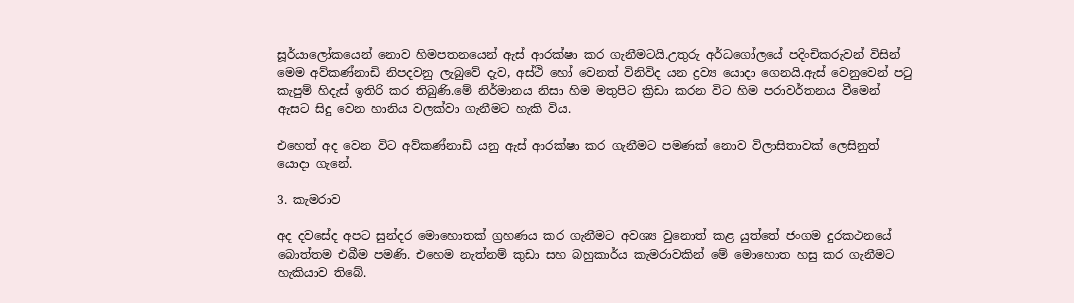සූර්යාලෝකයෙන් නොව හිමපතනයෙන් ඇස් ආරක්ෂා කර ගැනීමටයි.උතුරු අර්ධගෝලයේ පදිංචිකරුවන් විසින් මෙම අව්කණ්නාඩි නිපදවනු ලැබුවේ දැව, අස්ථි හෝ වෙනත් විනිවිද යන ද්‍රව්‍ය යොදා ගෙනයි.ඇස් වෙනුවෙන් පටු කැපුම් හිදැස් ඉතිරි කර තිබුණි.මේ නිර්මානය නිසා හිම මතුපිට ක්‍රිඩා කරන විට හිම පරාවර්තනය වීමෙන් ඇසට සිදු වෙන හානිය වලක්වා ගැනීමට හැකි විය.

එහෙත් අද වෙන විට අව්කණ්නාඩි යනු ඇස් ආරක්ෂා කර ගැනීමට පමණක් නොව විලාසිතාවක් ලෙසිනුත් යොදා ගැනේ.

3. කැමරාව

අද දවසේද අපට සුන්දර මොහොතක් ග්‍රහණය කර ගැනීමට අවශ්‍ය වුනොත් කළ යුත්තේ ජංගම දුරකථනයේ බොත්තම එබීම පමණි. එහෙම නැත්නම් කුඩා සහ බහුකාර්ය කැමරාවකින් මේ මොහොත හසු කර ගැනීමට හැකියාව තිබේ.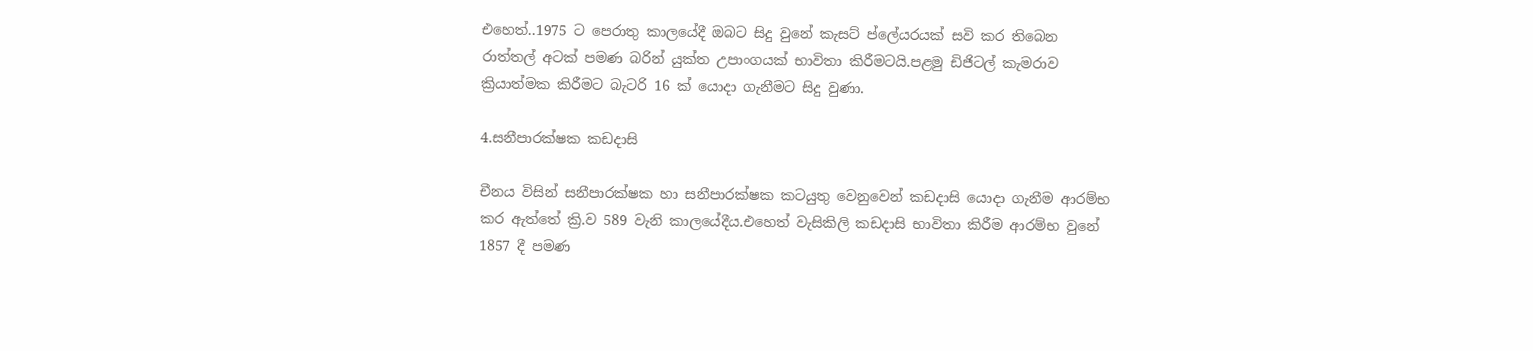එහෙත්..1975 ට පෙරාතු කාලයේදී ඔබට සිදු වුනේ කැසට් ප්ලේයරයක් සවි කර තිබෙන රාත්තල් අටක් පමණ බරින් යුක්ත උපාංගයක් භාවිතා කිරීමටයි.පළමු ඩිජිටල් කැමරාව ක්‍රියාත්මක කිරීමට බැටරි 16 ක් යොදා ගැනීමට සිදු වුණා.

4.සනීපාරක්ෂක කඩදාසි

චීනය විසින් සනීපාරක්ෂක හා සනීපාරක්ෂක කටයුතු වෙනුවෙන් කඩදාසි යොදා ගැනීම ආරම්භ කර ඇත්තේ ක්‍රි.ව 589 වැනි කාලයේදීය.එහෙත් වැසිකිලි කඩදාසි භාවිතා කිරීම ආරම්භ වුනේ 1857 දී පමණ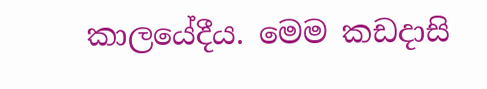කාලයේදීය. මෙම කඩදාසි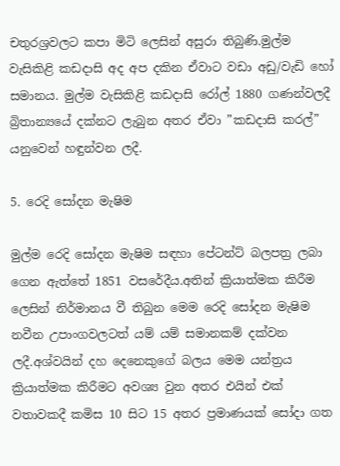චතුරශ්‍රවලට කපා මිටි ලෙසින් අසුරා තිබුණි.මුල්ම වැසිකිළි කඩදාසි අද අප දකින ඒවාට වඩා අඩු/වැඩි හෝ සමානය. මුල්ම වැසිකිළි කඩදාසි රෝල් 1880 ගණන්වලදී බ්‍රිතාන්‍යයේ දක්නට ලැබුන අතර ඒවා ”කඩදාසි කරල්” යනුවෙන් හඳුන්වන ලදී.

5. රෙදි සෝදන මැෂිම

මුල්ම රෙදි සෝදන මැෂිම සඳහා පේටන්ට් බලපත්‍ර ලබා ගෙන ඇත්තේ 1851 වසරේදීය.අතින් ක්‍රියාත්මක කිරීම ලෙසින් නිර්මානය වී තිබුන මෙම රෙදි සෝදන මැෂිම නවීන උපාංගවලටත් යම් යම් සමානකම් දක්වන ලදී.අශ්වයින් දහ දෙනෙකුගේ බලය මෙම යන්ත්‍රය ක්‍රියාත්මක කිරීමට අවශ්‍ය වුන අතර එයින් එක් වතාවකදී කමිස 10 සිට 15 අතර ප්‍රමාණයක් සෝදා ගත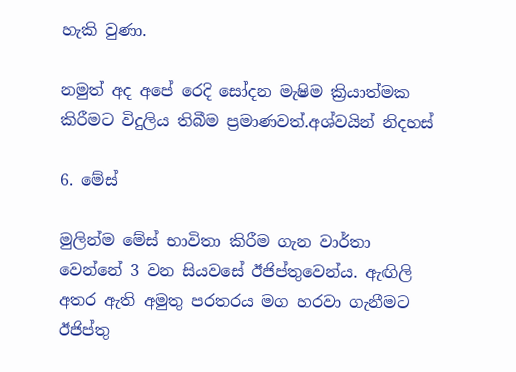හැකි වුණා.

නමුත් අද අපේ රෙදි සෝදන මැෂිම ක්‍රියාත්මක කිරීමට විදුලිය තිබීම ප්‍රමාණවත්.අශ්වයින් නිදහස්

6. මේස්

මුලින්ම මේස් භාවිතා කිරීම ගැන වාර්තා වෙන්නේ 3 වන සියවසේ ඊජිප්තුවෙන්ය. ඇඟිලි අතර ඇති අමුතු පරතරය මග හරවා ගැනීමට ඊජිප්තු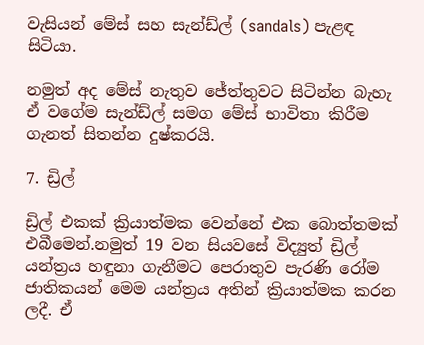වැසියන් මේස් සහ සැන්ඩ්ල් (sandals) පැළඳ සිටියා.

නමුත් අද මේස් නැතුව ජේත්තුවට සිටින්න බැහැ ඒ වගේම සැන්ඩ්ල් සමග මේස් භාවිතා කිරීම ගැනත් සිතන්න දුෂ්කරයි.

7. ඩ්‍රිල්

ඩ්‍රිල් එකක් ක්‍රියාත්මක වෙන්නේ එක බොත්තමක් එබීමෙන්.නමුත් 19 වන සියවසේ විද්‍යුත් ඩ්‍රිල් යන්ත්‍රය හඳුනා ගැනීමට පෙරාතුව පැරණි රෝම ජාතිකයන් මෙම යන්ත්‍රය අතින් ක්‍රියාත්මක කරන ලදී. ඒ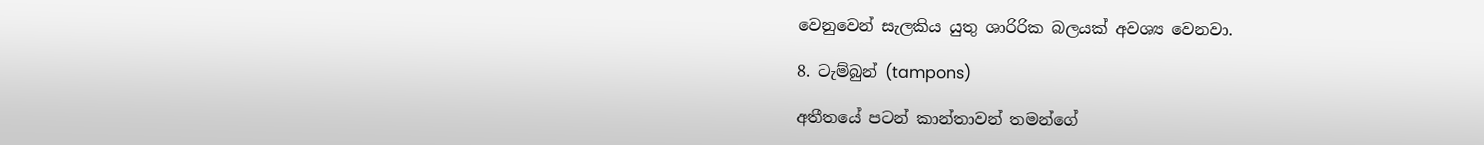වෙනුවෙන් සැලකිය යුතු ශාරිරික බලයක් අවශ්‍ය වෙනවා.

8. ටැම්බුන් (tampons)

අතීතයේ පටන් කාන්තාවන් තමන්ගේ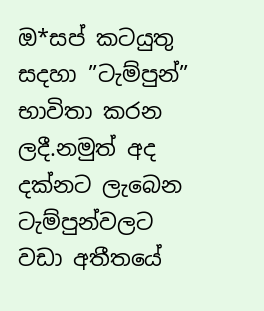ඔ*සප් කටයුතු සදහා ”ටැම්පුන්” භාවිතා කරන ලදී.නමුත් අද දක්නට ලැබෙන ටැම්පුන්වලට වඩා අතීතයේ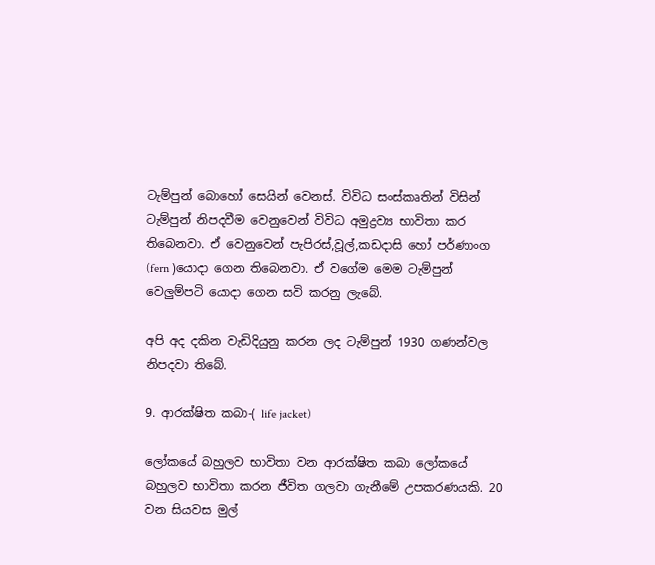ටැම්පුන් බොහෝ සෙයින් වෙනස්. විවිධ සංස්කෘතින් විසින් ටැම්පුන් නිපදවීම වෙනුවෙන් විවිධ අමුද්‍රව්‍ය භාවිතා කර තිබෙනවා. ඒ වෙනුවෙන් පැපිරස්,වූල්,කඩදාසි හෝ පර්ණාංග (fern )යොදා ගෙන තිබෙනවා. ඒ වගේම මෙම ටැම්පුන් වෙලුම්පටි යොදා ගෙන සවි කරනු ලැබේ.

අපි අද දකින වැඩිදියුනු කරන ලද ටැම්පුන් 1930 ගණන්වල නිපදවා තිබේ.

9. ආරක්ෂිත කබා-( life jacket)

ලෝකයේ බහුලව භාවිතා වන ආරක්ෂිත කබා ලෝකයේ බහුලව භාවිතා කරන ජීවිත ගලවා ගැනීමේ උපකරණයකි. 20 වන සියවස මුල්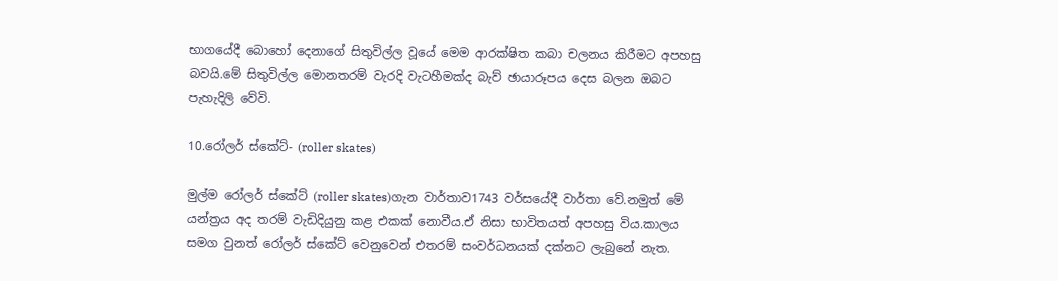භාගයේදී බොහෝ දෙනාගේ සිතුවිල්ල වූයේ මෙම ආරක්ෂිත කබා චලනය කිරීමට අපහසු බවයි.මේ සිතුවිල්ල මොනතරම් වැරදි වැටහීමක්ද බැව් ඡායාරූපය දෙස බලන ඔබට පැහැදිලි වේවි.

10.රෝලර් ස්කේට්- (roller skates)

මුල්ම රෝලර් ස්කේට් (roller skates)ගැන වාර්තාව1743 වර්සයේදී වාර්තා වේ.නමුත් මේ යන්ත්‍රය අද තරම් වැඩිදියුනු කළ එකක් නොවීය.ඒ නිසා භාවිතයත් අපහසු විය.කාලය සමග වුනත් රෝලර් ස්කේට් වෙනුවෙන් එතරම් සංවර්ධනයක් දක්නට ලැබුනේ නැත.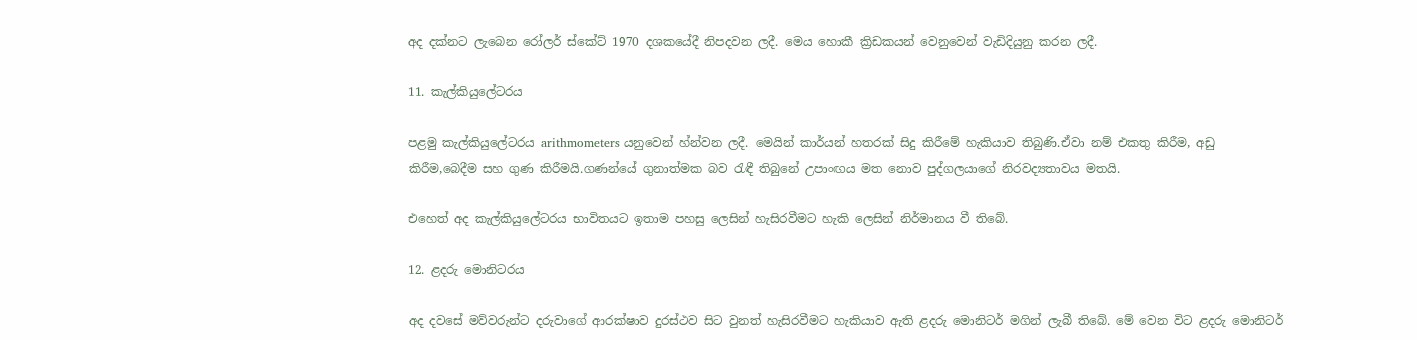අද දක්නට ලැබෙන රෝලර් ස්කේට් 1970 දශකයේදී නිපදවන ලදී. මෙය හොකී ක්‍රිඩකයන් වෙනුවෙන් වැඩිදියුනු කරන ලදී.

11. කැල්කියුලේටරය

පළමු කැල්කියුලේටරය arithmometers යනුවෙන් හ්න්වන ලදී. මෙයින් කාර්යන් හතරක් සිදු කිරීමේ හැකියාව තිබුණි.ඒවා නම් එකතු කිරීම, අඩු කිරීම,බෙදීම සහ ගුණ කිරීමයි.ගණන්යේ ගුනාත්මක බව රැඳී තිබුනේ උපාංඟය මත නොව පුද්ගලයාගේ නිරවද්‍යතාවය මතයි.

එහෙත් අද කැල්කියුලේටරය භාවිතයට ඉතාම පහසු ලෙසින් හැසිරවීමට හැකි ලෙසින් නිර්මානය වී තිබේ.

12. ළදරු මොනිටරය

අද දවසේ මව්වරුන්ට දරුවාගේ ආරක්ෂාව දුරස්ථව සිට වුනත් හැසිරවීමට හැකියාව ඇති ළදරු මොනිටර් මගින් ලැබී තිබේ. මේ වෙන විට ළදරු මොනිටර්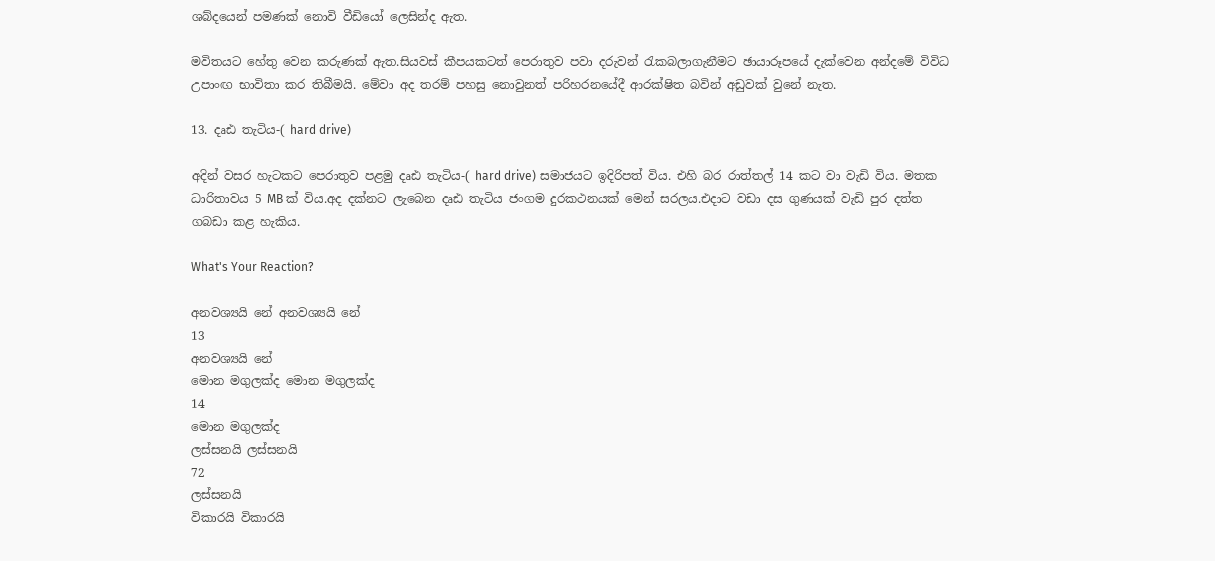ශබ්දයෙන් පමණක් නොවි වීඩියෝ ලෙසින්ද ඇත.

මවිතයට හේතු වෙන කරුණක් ඇත.සියවස් කීපයකටත් පෙරාතුව පවා දරුවන් රැකබලාගැනීමට ඡායාරූපයේ දැක්වෙන අන්දමේ විවිධ උපාංඟ භාවිතා කර තිබීමයි. මේවා අද තරම් පහසු නොවුනත් පරිහරනයේදී ආරක්ෂිත බවින් අඩුවක් වුනේ නැත.

13. දෘඪ තැටිය-( hard drive)

අදින් වසර හැටකට පෙරාතුව පළමු දෘඪ තැටිය-( hard drive) සමාජයට ඉදිරිපත් විය. එහි බර රාත්තල් 14 කට වා වැඩි විය. මතක ධාරිතාවය 5 MB ක් විය.අද දක්නට ලැබෙන දෘඪ තැටිය ජංගම දුරකථනයක් මෙන් සරලය.එදාට වඩා දස ගුණයක් වැඩි පුර දත්ත ගබඩා කළ හැකිය.

What's Your Reaction?

අනවශ්‍යයි නේ අනවශ්‍යයි නේ
13
අනවශ්‍යයි නේ
මොන මගුලක්ද මොන මගුලක්ද
14
මොන මගුලක්ද
ලස්සනයි ලස්සනයි
72
ලස්සනයි
විකාරයි විකාරයි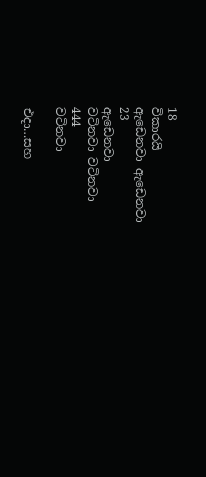18
විකාරයි
ඇඩෙනවා ඇඩෙනවා
23
ඇඩෙනවා
වටිනවා වටිනවා
444
වටිනවා

එදා…සහ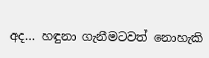අද… හඳුනා ගැනීමටවත් නොහැකි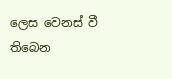ලෙස වෙනස් වී තිබෙන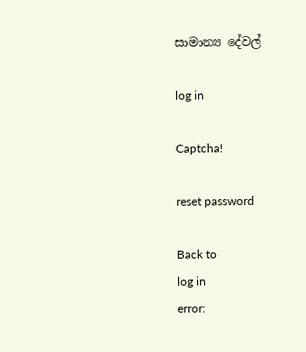සාමාන්‍ය දේවල්

log in

Captcha!

reset password

Back to
log in
error: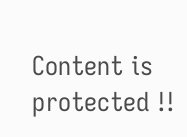Content is protected !!